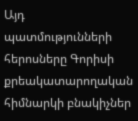Այդ պատմությունների հերոսները Գորիսի քրեակատարողական հիմնարկի բնակիչներ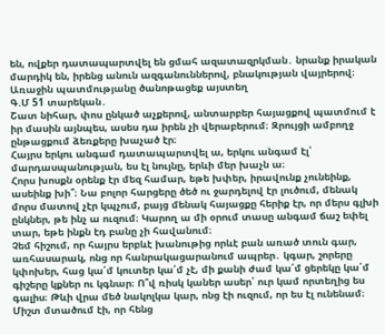են, ովքեր դատապարտվել են ցմահ ազատազրկման․ նրանք իրական մարդիկ են, իրենց անուն ազգանուններով, բնակության վայրերով։
Առաջին պատմությանը ծանոթացեք այստեղ
Գ.Մ 51 տարեկան․
Շատ նիհար, փոս ընկած աչքերով, անտարբեր հայացքով պատմում է իր մասին այնպես, ասես դա իրեն չի վերաբերում։ Զրույցի ամբողջ ընթացքում ձեռքերը խաչած էր։
Հայրս երկու անգամ դատապարտվել ա, երկու անգամ էլ՝ մարդասպանության, ես էլ նույնը, երևի մեր խաչն ա։
Հորս խոսքն օրենք էր մեզ համար, եթե խփեր, իրավունք չունեինք, ասեինք խի՞։ Նա բոլոր հարցերը ծեծ ու ջարդելով էր լուծում, մենակ մորս մատով չէր կպչում, բայց մենակ հայացքը հերիք էր, որ մերս գլխի ընկներ, թե ինչ ա ուզում։ Կարող ա մի օրում տասը անգամ ճաշ եփել տար, եթե ինքն էդ բանը չի հավանում։
Չեմ հիշում, որ հայրս երբևէ խանութից որևէ բան առած տուն գար, առհասարակ, ոնց որ հանրակացարանում ապրեր․ կգար, շորերը կփոխեր, հաց կա՛մ կուտեր կա՛մ չէ, մի քանի ժամ կա՛մ ցերեկը կա՛մ գիշերը կքներ ու կգնար։ Ո՞վ ռիսկ կաներ ասեր՝ ուր կամ որտեղից ես գալիս։ Թևի վրա մեծ նակոլկա կար, ոնց էի ուզում, որ ես էլ ունենամ։
Միշտ մտածում էի, որ հենց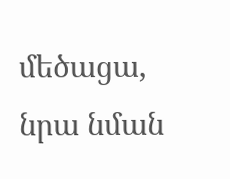մեծացա, նրա նման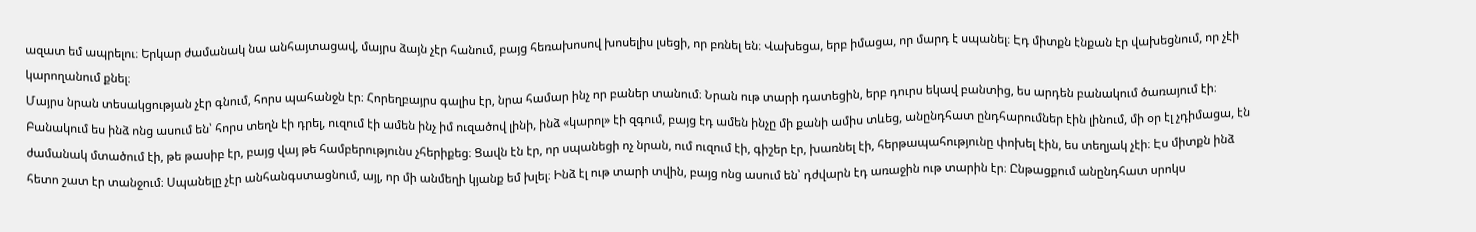ազատ եմ ապրելու։ Երկար ժամանակ նա անհայտացավ, մայրս ձայն չէր հանում, բայց հեռախոսով խոսելիս լսեցի, որ բռնել են։ Վախեցա, երբ իմացա, որ մարդ է սպանել։ Էդ միտքն էնքան էր վախեցնում, որ չէի կարողանում քնել։
Մայրս նրան տեսակցության չէր գնում, հորս պահանջն էր։ Հորեղբայրս գալիս էր, նրա համար ինչ որ բաներ տանում։ Նրան ութ տարի դատեցին, երբ դուրս եկավ բանտից, ես արդեն բանակում ծառայում էի։ Բանակում ես ինձ ոնց ասում են՝ հորս տեղն էի դրել, ուզում էի ամեն ինչ իմ ուզածով լինի, ինձ «կարոլ» էի զգում, բայց էդ ամեն ինչը մի քանի ամիս տևեց, անընդհատ ընդհարումներ էին լինում, մի օր էլ չդիմացա, էն ժամանակ մտածում էի, թե թասիբ էր, բայց վայ թե համբերությունս չհերիքեց։ Ցավն էն էր, որ սպանեցի ոչ նրան, ում ուզում էի, գիշեր էր, խառնել էի, հերթապահությունը փոխել էին, ես տեղյակ չէի։ Էս միտքն ինձ հետո շատ էր տանջում։ Սպանելը չէր անհանգստացնում, այլ, որ մի անմեղի կյանք եմ խլել։ Ինձ էլ ութ տարի տվին, բայց ոնց ասում են՝ դժվարն էդ առաջին ութ տարին էր։ Ընթացքում անընդհատ սրոկս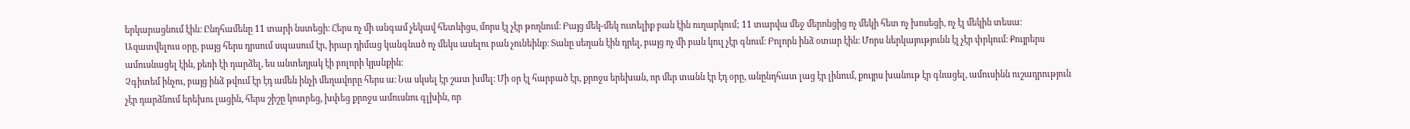երկարացնում էին։ Ընդհամենը 11 տարի նստեցի։ Հերս ոչ մի անգամ չեկավ հետևիցս, մորս էլ չէր թողնում։ Բայց մեկ-մեկ ուտելիք բան էին ուղարկում; 11 տարվա մեջ մերոնցից ոչ մեկի հետ ոչ խոսեցի, ոչ էլ մեկին տեսա։
Ազատվելուս օրը, բայց հերս դրսում սպասում էր, իրար դիմաց կանգնած ոչ մեկս ասելու բան չունեինք։ Տանը սեղան էին դրել, բայց ոչ մի բան կուլ չէր գնում։ Բոլորն ինձ օտար էին։ Մորս ներկայությունն էլ չէր փրկում։ Քույրերս ամուսնացել էին, քեռի էի դարձել, ես անտեղյակ էի բոլորի կյանքին։
Չգիտեմ ինչու, բայց ինձ թվում էր էդ ամեն ինչի մեղավորը հերս ա։ Նա սկսել էր շատ խմել։ Մի օր էլ հարբած էր, քրոջս երեխան, որ մեր տանն էր էդ օրը, անընդհատ լաց էր լինում, քույրս խանութ էր գնացել, ամուսինն ուշադրություն չէր դարձնում երեխու լացին, հերս շիշը կոտրեց, խփեց քրոջս ամուսնու գլխին, որ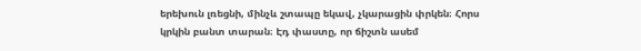երեխուն լռեցնի, մինչև շտապը եկավ, չկարացին փրկեն։ Հորս կրկին բանտ տարան։ Էդ փաստը, որ ճիշտն ասեմ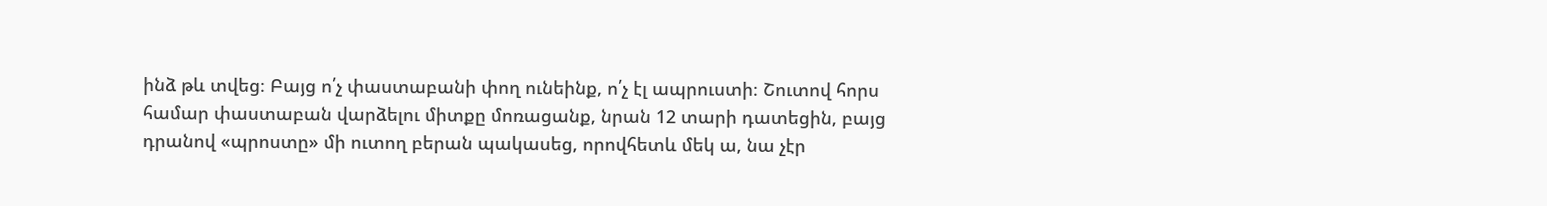ինձ թև տվեց։ Բայց ո՛չ փաստաբանի փող ունեինք, ո՛չ էլ ապրուստի։ Շուտով հորս համար փաստաբան վարձելու միտքը մոռացանք, նրան 12 տարի դատեցին, բայց դրանով «պրոստը» մի ուտող բերան պակասեց, որովհետև մեկ ա, նա չէր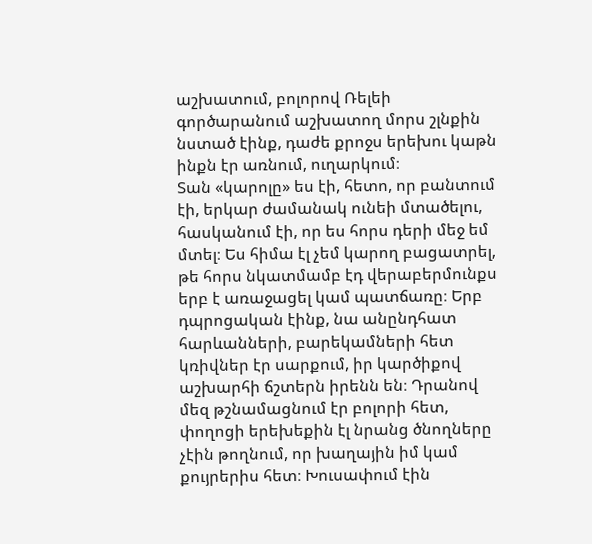աշխատում, բոլորով Ռելեի գործարանում աշխատող մորս շլնքին նստած էինք, դաժե քրոջս երեխու կաթն ինքն էր առնում, ուղարկում։
Տան «կարոլը» ես էի, հետո, որ բանտում էի, երկար ժամանակ ունեի մտածելու, հասկանում էի, որ ես հորս դերի մեջ եմ մտել։ Ես հիմա էլ չեմ կարող բացատրել, թե հորս նկատմամբ էդ վերաբերմունքս երբ է առաջացել կամ պատճառը։ Երբ դպրոցական էինք, նա անընդհատ հարևանների, բարեկամների հետ կռիվներ էր սարքում, իր կարծիքով աշխարհի ճշտերն իրենն են։ Դրանով մեզ թշնամացնում էր բոլորի հետ, փողոցի երեխեքին էլ նրանց ծնողները չէին թողնում, որ խաղային իմ կամ քույրերիս հետ։ Խուսափում էին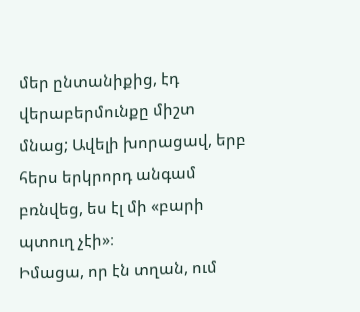մեր ընտանիքից, էդ վերաբերմունքը միշտ մնաց; Ավելի խորացավ, երբ հերս երկրորդ անգամ բռնվեց, ես էլ մի «բարի պտուղ չէի»։
Իմացա, որ էն տղան, ում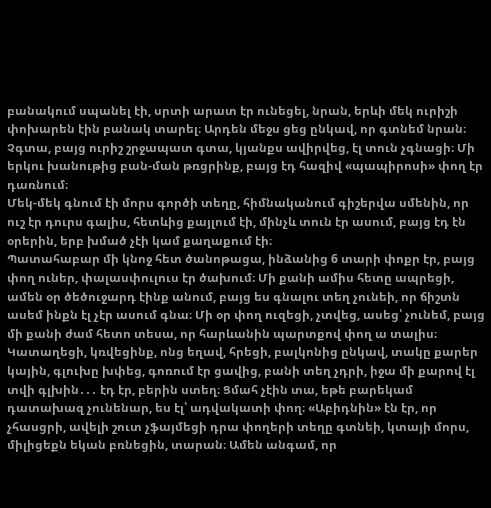բանակում սպանել էի, սրտի արատ էր ունեցել, նրան, երևի մեկ ուրիշի փոխարեն էին բանակ տարել։ Արդեն մեջս ցեց ընկավ, որ գտնեմ նրան։ Չգտա, բայց ուրիշ շրջապատ գտա, կյանքս ավիրվեց, էլ տուն չգնացի։ Մի երկու խանութից բան-ման թռցրինք, բայց էդ հազիվ «պապիրոսի» փող էր դառնում։
Մեկ-մեկ գնում էի մորս գործի տեղը, հիմնականում գիշերվա սմենին, որ ուշ էր դուրս գալիս, հետևից քայլում էի, մինչև տուն էր ասում, բայց էդ էն օրերին, երբ խմած չէի կամ քաղաքում էի։
Պատահաբար մի կնոջ հետ ծանոթացա, ինձանից 6 տարի փոքր էր, բայց փող ուներ, փալասփուլուս էր ծախում։ Մի քանի ամիս հետը ապրեցի, ամեն օր ծեծուջարդ էինք անում, բայց ես գնալու տեղ չունեի, որ ճիշտն ասեմ ինքն էլ չէր ասում գնա։ Մի օր փող ուզեցի, չտվեց, ասեց՝ չունեմ, բայց մի քանի ժամ հետո տեսա, որ հարևանին պարտքով փող ա տալիս։ Կատաղեցի, կռվեցինք, ոնց եղավ, հրեցի, բալկոնից ընկավ, տակը քարեր կային, գլուխը խփեց, գոռում էր ցավից, բանի տեղ չդրի, իջա մի քարով էլ տվի գլխին․․․ էդ էր, բերին ստեղ։ Ցմահ չէին տա, եթե բարեկամ դատախազ չունենար, ես էլ՝ ադվակատի փող։ «Աբիդնին» էն էր, որ չհասցրի, ավելի շուտ չֆայմեցի դրա փողերի տեղը գտնեի, կտայի մորս, միլիցեքն եկան բռնեցին, տարան։ Ամեն անգամ, որ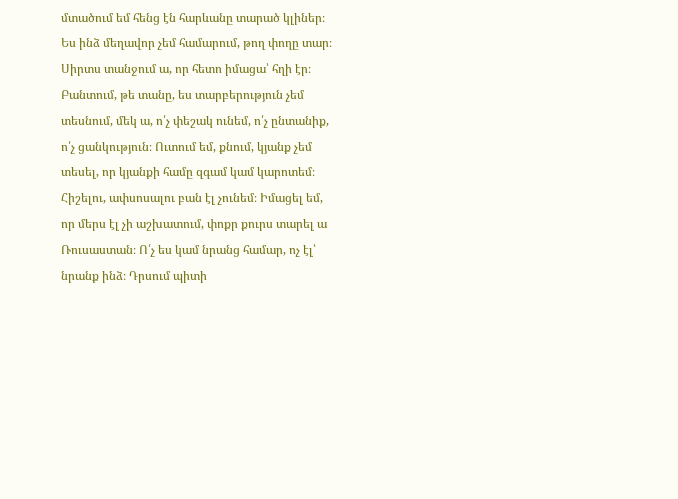մտածում եմ հենց էն հարևանը տարած կլիներ։
Ես ինձ մեղավոր չեմ համարում, թող փողը տար։ Սիրտս տանջում ա, որ հետո իմացա՝ հղի էր։
Բանտում, թե տանը, ես տարբերություն չեմ տեսնում, մեկ ա, ո՛չ փեշակ ունեմ, ո՛չ ընտանիք, ո՛չ ցանկություն։ Ուտում եմ, քնում, կյանք չեմ տեսել, որ կյանքի համը զգամ կամ կարոտեմ։ Հիշելու, ափսոսալու բան էլ չունեմ։ Իմացել եմ, որ մերս էլ չի աշխատում, փոքր քուրս տարել ա Ռուսաստան։ Ո՛չ ես կամ նրանց համար, ոչ էլ՝ նրանք ինձ։ Դրսում պիտի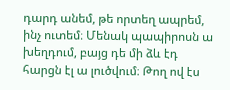դարդ անեմ, թե որտեղ ապրեմ, ինչ ուտեմ։ Մենակ պապիրոսն ա խեղդում, բայց դե մի ձև էդ հարցն էլ ա լուծվում։ Թող ով էս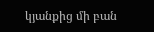կյանքից մի բան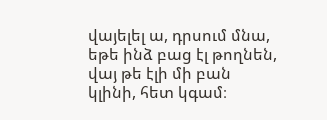վայելել ա, դրսում մնա, եթե ինձ բաց էլ թողնեն, վայ թե էլի մի բան կլինի, հետ կգամ։